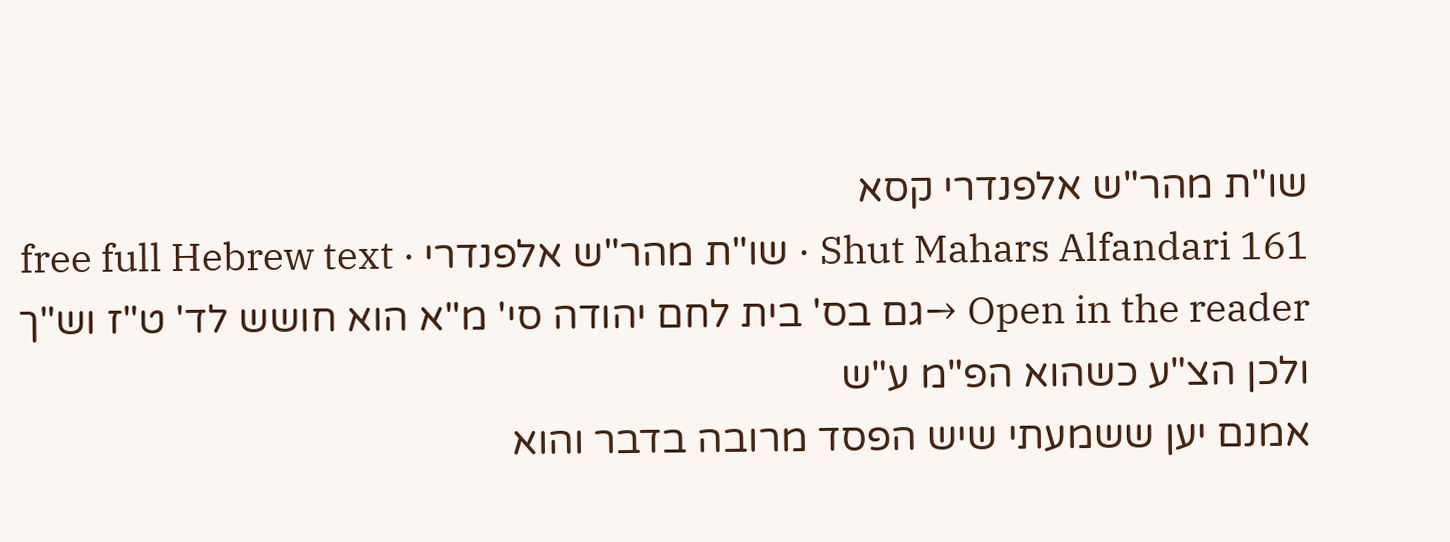שו"ת מהר"ש אלפנדרי קסא
Shut Mahars Alfandari 161 · שו"ת מהר"ש אלפנדרי · free full Hebrew text
Open in the reader →גם בס' בית לחם יהודה סי' מ"א הוא חושש לד' ט"ז וש"ך ולכן הצ"ע כשהוא הפ"מ ע"ש
אמנם יען ששמעתי שיש הפסד מרובה בדבר והוא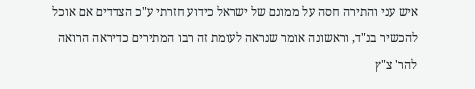איש עני והתירה חסה על ממונם של ישראל כידוע חזרתי ע"כ הצדדים אם אוכל להכשיר בנ"ד, וראשונה אומר שנראה לעומת זה רבו המתירים כדיראה הרואה להר' צ"ץ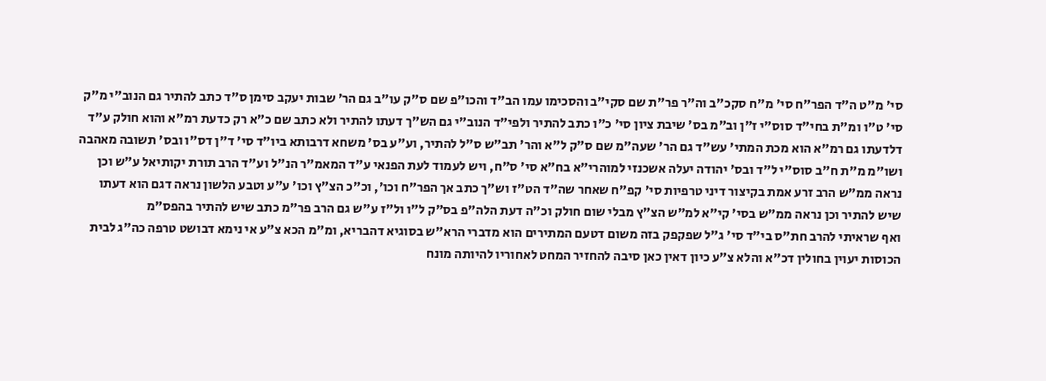סי' מ"ט ה"ד הפר"ח סי' מ"ח סקכ"ב וה"ר פר"ת שם סקי"ב והסכימו עמו הב"ד והכו"פ שם ס"ק עו"ב גם הר' שבות יעקב סימן ס"ד כתב להתיר גם הנוב"י מ"ק סי' ט"ו ומ"ת בחי"ד סוס"י ז"ן וב"מ בס' שיבת ציון סי' כ"ו כתב להתיר ולפי"ד הנוב"י גם הש"ך דעתו להתיר ולא כתב שם כ"א רק כדעת רמ"א והוא חולק ע"ד דלדעתו גם רמ"א הוא מכת המתי' עש"ד גם הר' שעה"מ שם ס"ק ל"א והר' תב"ש ס"ל להתיר, וע"ע בס' משחא דרבותא ביו"ד סי' ד"ן דס"ו ובס' תשובה מאהבה ושו"מ מ"ת ח"ב סוס"י ל"ד ובס' יהודה יעלה אשכנזי למוהרי"א בח"א סי' ס"ח, ויש לעמוד לעת הפנאי ע"ד המאמ"ר הנ"ל וע"ד הרב תורת יקותיאל ע"ש וכן נראה ממ"ש הרב זרע אמת בקיצור דיני טרפיות סי' קפ"ח שאחר שה"ד הט"ז וש"ך כתב אך הפר"ח וכו', וכ"כ הצ"ץ וכו' ע"ע וטבע הלשון נראה דגם הוא דעתו שיש להתיר וכן נראה ממ"ש בסי' קי"א למ"ש הצ"ץ מבלי שום חולק וכ"ה דעת הלה"פ בס"ק ל"ו ול"ז ע"ש גם הרב פר"מ כתב שיש להתיר בהפס"מ
ואף שראיתי להרב חת"ס בי"ד סי' ג"ל שפקפק בזה משום דטעם המתירים הוא מדברי הרא"ש בסוגיא דהבריא, ומ"מ הכא צ"ע אי נימא דבושט טרפה כה"ג לבית הכוסות יעוין בחולין דכ"א והלא צ"ע כיון דאין כאן סיבה להחזיר המחט לאחוריו להיותה מונח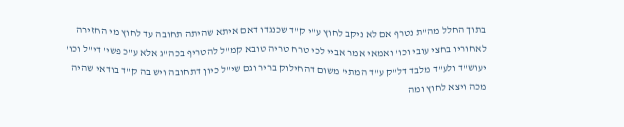בתוך החלל מה"ת נטרף אם לא ניקב לחוץ ע"י ק"ד שכנגדו דאם איתא שהיתה תחובה עד לחוץ מי החזירה לאחוריו בחצי עובי וכו' ואמאי אמר אביי לכי טרח טריה טובא קמ"ל להטריף בכה"ג אלא ע"כ פשי' די"ל וכו' יעוש"ד ולע"ד מלבד דל"ק ע"ד המתי' משום דהחילוק בריר וגם שי"ל כיון דתחובה ויש בה ק"ד בודאי שהיה מכה ויצא לחוץ ומה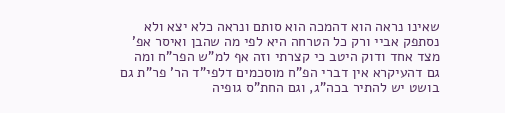שאינו נראה הוא דהמכה הוא סותם ונראה כלא יצא ולא נסתפק אביי ורק כל הטרחה היא לפי מה שהבן ואיסר אפ' מצד אחד ודוק היטב כי קצרתי וזה אף למ"ש הפר"ח ומה גם דהעיקרא אין דברי הפ"ח מוסכמים דלפי"ד הר' פר"ת גם בושט יש להתיר בכה"ג, וגם החת"ס גופיה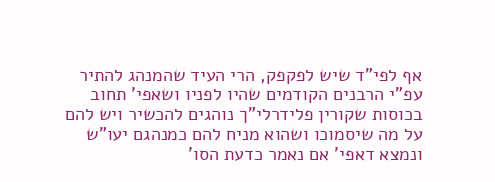אף לפי"ד שיש לפקפק, הרי העיד שהמנהג להתיר עפ"י הרבנים הקודמים שהיו לפניו ושאפי' תחוב בכוסות שקורין פלידרלי"ך נוהגים להכשיר ויש להם על מה שיסמוכו ושהוא מניח להם כמנהגם יעו"ש
ונמצא דאפי' אם נאמר כדעת הסו'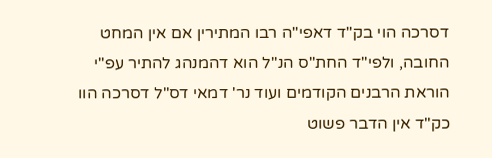דסרכה הוי בק"ד דאפי"ה רבו המתירין אם אין המחט החובה, ולפי"ד החת"ס הנ"ל הוא דהמנהג להתיר עפ"י הוראת הרבנים הקודמים ועוד נר' דמאי דס"ל דסרכה הוו כק"ד אין הדבר פשוט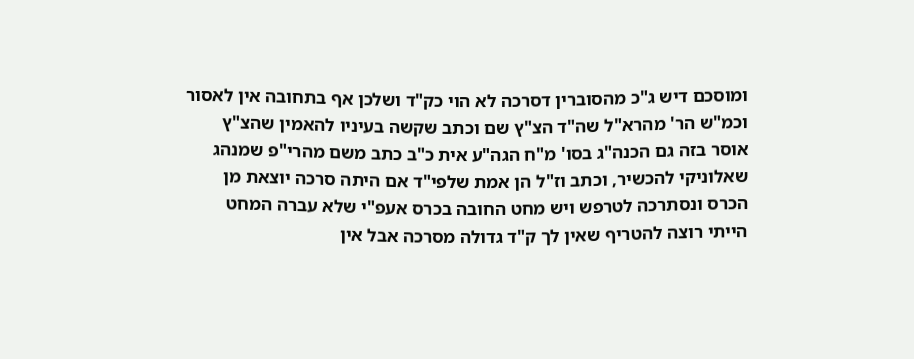ומוסכם דיש ג"כ מהסוברין דסרכה לא הוי כק"ד ושלכן אף בתחובה אין לאסור וכמ"ש הר' מהרא"ל שה"ד הצ"ץ שם וכתב שקשה בעיניו להאמין שהצ"ץ אוסר בזה גם הכנה"ג בסו' מ"ח הגה"ע אית כ"ב כתב משם מהרי"פ שמנהג שאלוניקי להכשיר, וכתב וז"ל הן אמת שלפי"ד אם היתה סרכה יוצאת מן הכרס ונסתרכה לטרפש ויש מחט החובה בכרס אעפ"י שלא עברה המחט הייתי רוצה להטריף שאין לך ק"ד גדולה מסרכה אבל אין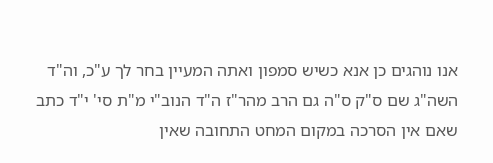אנו נוהגים כן אנא כשיש סמפון ואתה המעיין בחר לך ע"כ, וה"ד השה"ג שם ס"ק ס"ה גם הרב מהר"ז ה"ד הנוב"י מ"ת סי' י"ד כתב שאם אין הסרכה במקום המחט התחובה שאין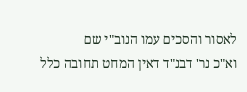לאסור והסכים עמו הנוב"י שם
וא"כ נר' דבנ"ד דאין המחט תחובה כלל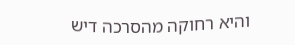והיא רחוקה מהסרכה דיש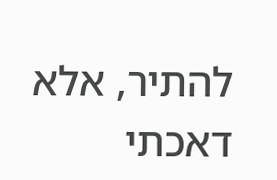להתיר, אלא דאכתי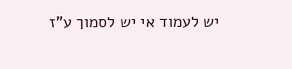יש לעמוד אי יש לסמוך ע"ז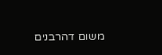משום דהרבנים